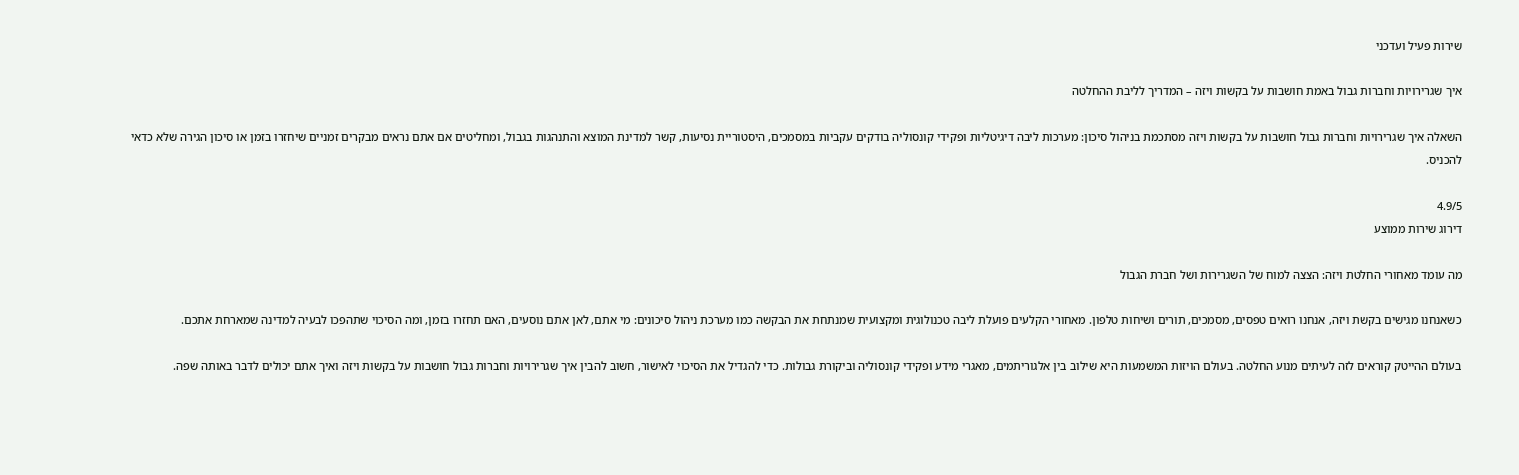שירות פעיל ועדכני

איך שגרירויות וחברות גבול באמת חושבות על בקשות ויזה – המדריך לליבת ההחלטה

השאלה איך שגרירויות וחברות גבול חושבות על בקשות ויזה מסתכמת בניהול סיכון: מערכות ליבה דיגיטליות ופקידי קונסוליה בודקים עקביות במסמכים, היסטוריית נסיעות, קשר למדינת המוצא והתנהגות בגבול, ומחליטים אם אתם נראים מבקרים זמניים שיחזרו בזמן או סיכון הגירה שלא כדאי להכניס.

4.9/5
דירוג שירות ממוצע

מה עומד מאחורי החלטת ויזה: הצצה למוח של השגרירות ושל חברת הגבול

כשאנחנו מגישים בקשת ויזה, אנחנו רואים טפסים, מסמכים, תורים ושיחות טלפון. מאחורי הקלעים פועלת ליבה טכנולוגית ומקצועית שמנתחת את הבקשה כמו מערכת ניהול סיכונים: מי אתם, לאן אתם נוסעים, האם תחזרו בזמן, ומה הסיכוי שתהפכו לבעיה למדינה שמארחת אתכם.

בעולם ההייטק קוראים לזה לעיתים מנוע החלטה. בעולם הויזות המשמעות היא שילוב בין אלגוריתמים, מאגרי מידע ופקידי קונסוליה וביקורת גבולות. כדי להגדיל את הסיכוי לאישור, חשוב להבין איך שגרירויות וחברות גבול חושבות על בקשות ויזה ואיך אתם יכולים לדבר באותה שפה.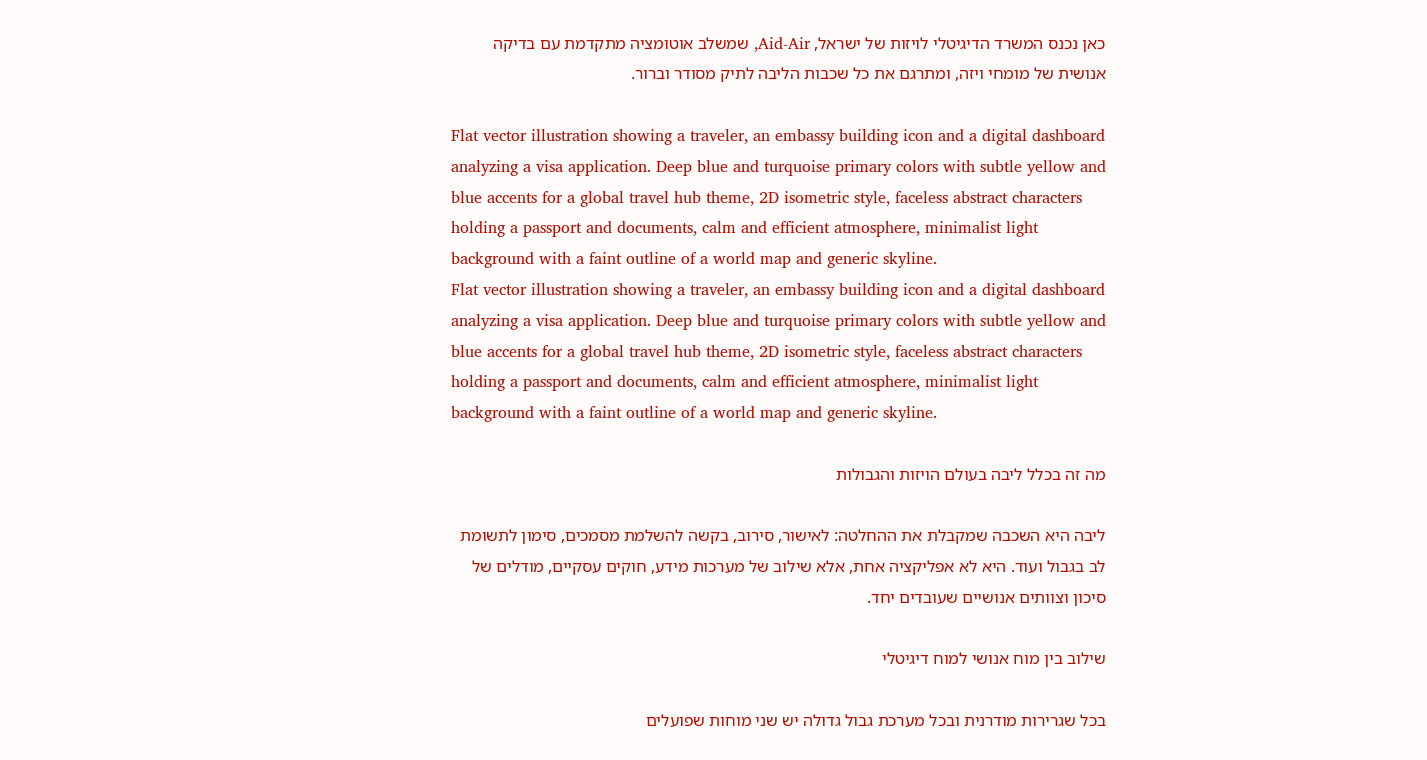כאן נכנס המשרד הדיגיטלי לויזות של ישראל, Aid‑Air, שמשלב אוטומציה מתקדמת עם בדיקה אנושית של מומחי ויזה, ומתרגם את כל שכבות הליבה לתיק מסודר וברור.

Flat vector illustration showing a traveler, an embassy building icon and a digital dashboard analyzing a visa application. Deep blue and turquoise primary colors with subtle yellow and blue accents for a global travel hub theme, 2D isometric style, faceless abstract characters holding a passport and documents, calm and efficient atmosphere, minimalist light background with a faint outline of a world map and generic skyline.
Flat vector illustration showing a traveler, an embassy building icon and a digital dashboard analyzing a visa application. Deep blue and turquoise primary colors with subtle yellow and blue accents for a global travel hub theme, 2D isometric style, faceless abstract characters holding a passport and documents, calm and efficient atmosphere, minimalist light background with a faint outline of a world map and generic skyline.

מה זה בכלל ליבה בעולם הויזות והגבולות

ליבה היא השכבה שמקבלת את ההחלטה: לאישור, סירוב, בקשה להשלמת מסמכים, סימון לתשומת לב בגבול ועוד. היא לא אפליקציה אחת, אלא שילוב של מערכות מידע, חוקים עסקיים, מודלים של סיכון וצוותים אנושיים שעובדים יחד.

שילוב בין מוח אנושי למוח דיגיטלי

בכל שגרירות מודרנית ובכל מערכת גבול גדולה יש שני מוחות שפועלים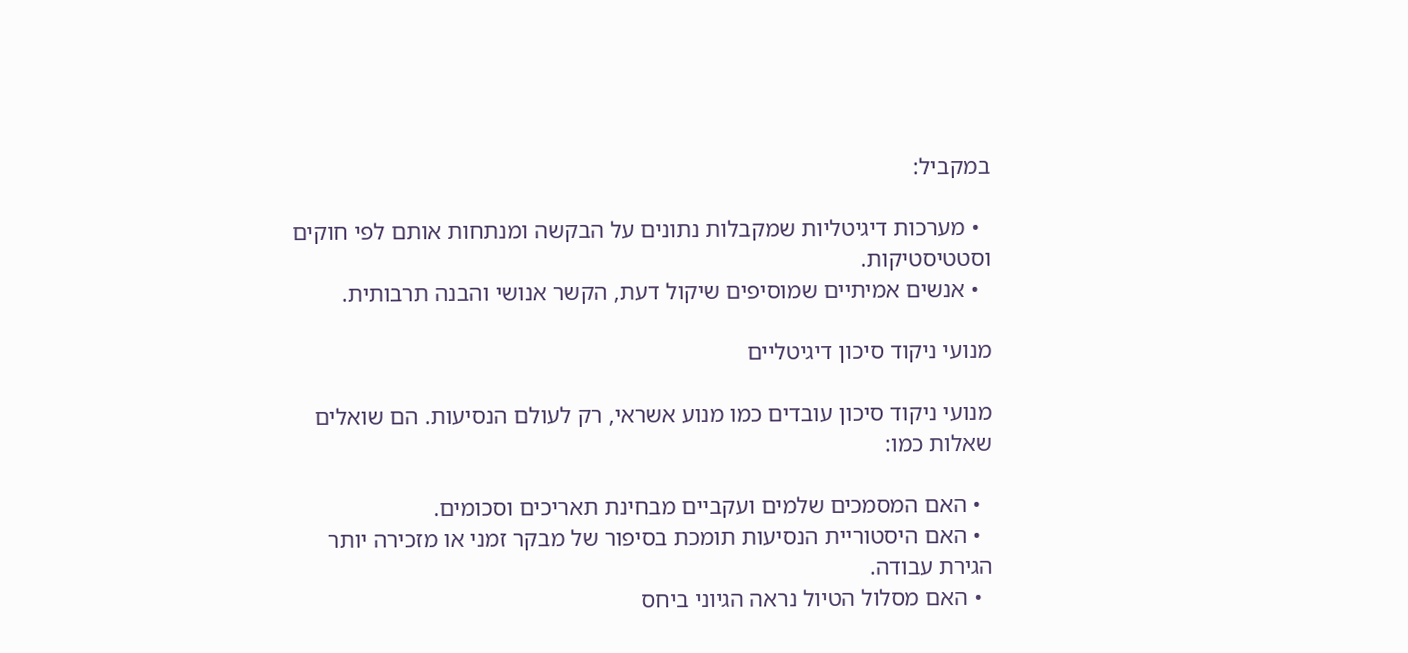במקביל:

  • מערכות דיגיטליות שמקבלות נתונים על הבקשה ומנתחות אותם לפי חוקים וסטטיסטיקות.
  • אנשים אמיתיים שמוסיפים שיקול דעת, הקשר אנושי והבנה תרבותית.

מנועי ניקוד סיכון דיגיטליים

מנועי ניקוד סיכון עובדים כמו מנוע אשראי, רק לעולם הנסיעות. הם שואלים שאלות כמו:

  • האם המסמכים שלמים ועקביים מבחינת תאריכים וסכומים.
  • האם היסטוריית הנסיעות תומכת בסיפור של מבקר זמני או מזכירה יותר הגירת עבודה.
  • האם מסלול הטיול נראה הגיוני ביחס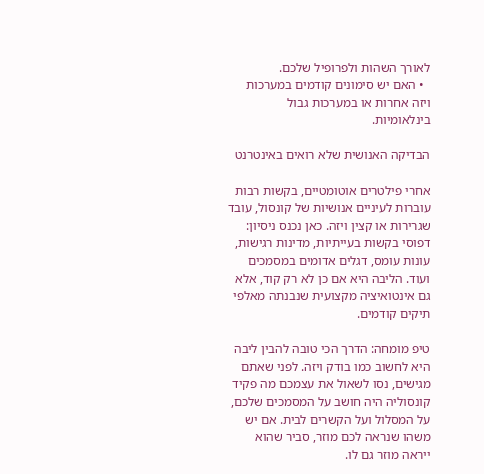לאורך השהות ולפרופיל שלכם.
  • האם יש סימונים קודמים במערכות ויזה אחרות או במערכות גבול בינלאומיות.

הבדיקה האנושית שלא רואים באינטרנט

אחרי פילטרים אוטומטיים, בקשות רבות עוברות לעיניים אנושיות של קונסול, עובד שגרירות או קצין ויזה. כאן נכנס ניסיון: דפוסי בקשות בעייתיות, מדינות רגישות, עונות עומס, דגלים אדומים במסמכים ועוד. הליבה היא אם כן לא רק קוד, אלא גם אינטואיציה מקצועית שנבנתה מאלפי תיקים קודמים.

טיפ מומחה: הדרך הכי טובה להבין ליבה היא לחשוב כמו בודק ויזה. לפני שאתם מגישים, נסו לשאול את עצמכם מה פקיד קונסוליה היה חושב על המסמכים שלכם, על המסלול ועל הקשרים לבית. אם יש משהו שנראה לכם מוזר, סביר שהוא ייראה מוזר גם לו.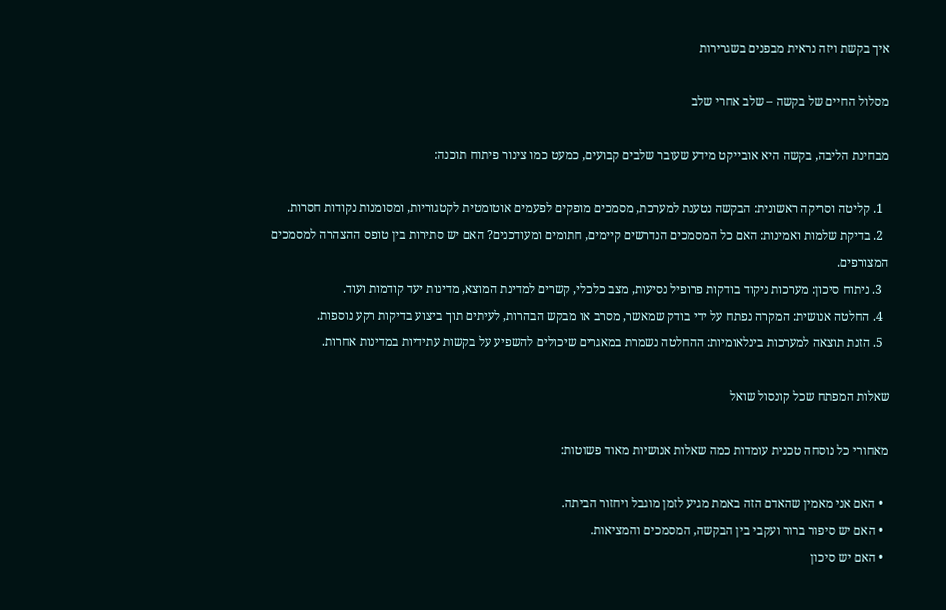איך בקשת ויזה נראית מבפנים בשגרירות

מסלול החיים של בקשה – שלב אחרי שלב

מבחינת הליבה, בקשה היא אובייקט מידע שעובר שלבים קבועים, כמעט כמו צינור פיתוח תוכנה:

  1. קליטה וסריקה ראשונית: הבקשה נטענת למערכת, מסמכים מופקים לפעמים אוטומטית לקטגוריות, ומסומנות נקודות חסרות.
  2. בדיקת שלמות ואמינות: האם כל המסמכים הנדרשים קיימים, חתומים ומעודכנים? האם יש סתירות בין טופס ההצהרה למסמכים המצורפים.
  3. ניתוח סיכון: מערכות ניקוד בודקות פרופיל נסיעות, מצב כלכלי, קשרים למדינת המוצא, מדינות יעד קודמות ועוד.
  4. החלטה אנושית: המקרה נפתח על ידי בודק שמאשר, מסרב או מבקש הבהרות, לעיתים תוך ביצוע בדיקות רקע נוספות.
  5. הזנת תוצאה למערכות בינלאומיות: ההחלטה נשמרת במאגרים שיכולים להשפיע על בקשות עתידיות במדינות אחרות.

שאלות המפתח שכל קונסול שואל

מאחורי כל נוסחה טכנית עומדות כמה שאלות אנושיות מאוד פשוטות:

  • האם אני מאמין שהאדם הזה באמת מגיע לזמן מוגבל ויחזור הביתה.
  • האם יש סיפור ברור ועקבי בין הבקשה, המסמכים והמציאות.
  • האם יש סיכון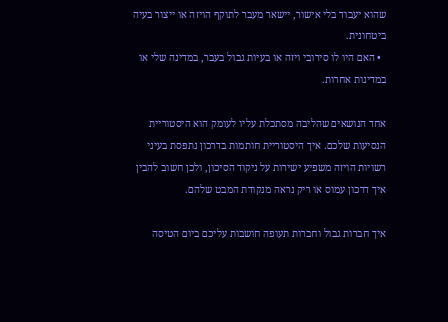שהוא יעבוד בלי אישור, יישאר מעבר לתוקף הויזה או ייצור בעיה ביטחונית.
  • האם היו לו סירובי ויזה או בעיות גבול בעבר, במדינה שלי או במדינות אחרות.

אחד הנושאים שהליבה מסתכלת עליו לעומק הוא היסטוריית הנסיעות שלכם. איך היסטוריית חותמות בדרכון נתפסת בעיני רשויות הויזה משפיע ישירות על ניקוד הסיכון, ולכן חשוב להבין איך דרכון עמוס או ריק נראה מנקודת המבט שלהם.

איך חברות גבול וחברות תעופה חושבות עליכם ביום הטיסה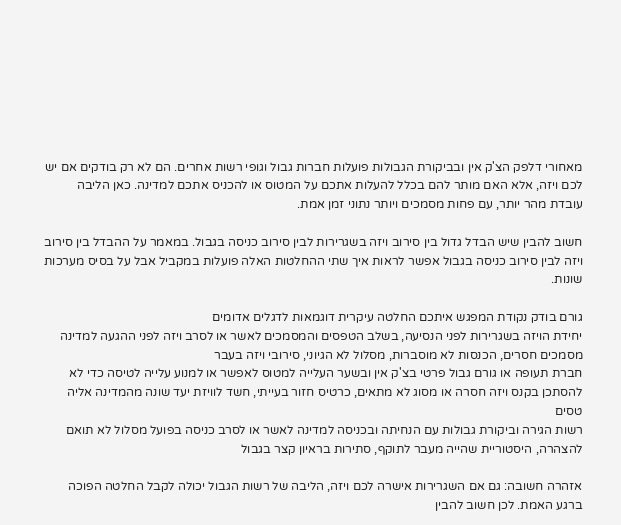מאחורי דלפק הצ'ק אין ובביקורת הגבולות פועלות חברות גבול וגופי רשות אחרים. הם לא רק בודקים אם יש לכם ויזה, אלא האם מותר להם בכלל להעלות אתכם על המטוס או להכניס אתכם למדינה. כאן הליבה עובדת מהר יותר, עם פחות מסמכים ויותר נתוני זמן אמת.

חשוב להבין שיש הבדל גדול בין סירוב ויזה בשגרירות לבין סירוב כניסה בגבול. במאמר על ההבדל בין סירוב ויזה לבין סירוב כניסה בגבול אפשר לראות איך שתי ההחלטות האלה פועלות במקביל אבל על בסיס מערכות שונות.

גורם בודק נקודת המפגש איתכם החלטה עיקרית דוגמאות לדגלים אדומים
יחידת הויזה בשגרירות לפני הנסיעה, בשלב הטפסים והמסמכים לאשר או לסרב ויזה לפני ההגעה למדינה מסמכים חסרים, הכנסות לא מוסברות, מסלול לא הגיוני, סירובי ויזה בעבר
חברת תעופה או גורם גבול פרטי בצ'ק אין ובשער העלייה למטוס לאפשר או למנוע עלייה לטיסה כדי לא להסתכן בקנס ויזה חסרה או מסוג לא מתאים, כרטיס חזור בעייתי, חשד לוויזת יעד שונה מהמדינה אליה טסים
רשות הגירה וביקורת גבולות עם הנחיתה ובכניסה למדינה לאשר או לסרב כניסה בפועל מסלול לא תואם להצהרה, היסטוריית שהייה מעבר לתוקף, סתירות בראיון קצר בגבול

אזהרה חשובה: גם אם השגרירות אישרה לכם ויזה, הליבה של רשות הגבול יכולה לקבל החלטה הפוכה ברגע האמת. לכן חשוב להבין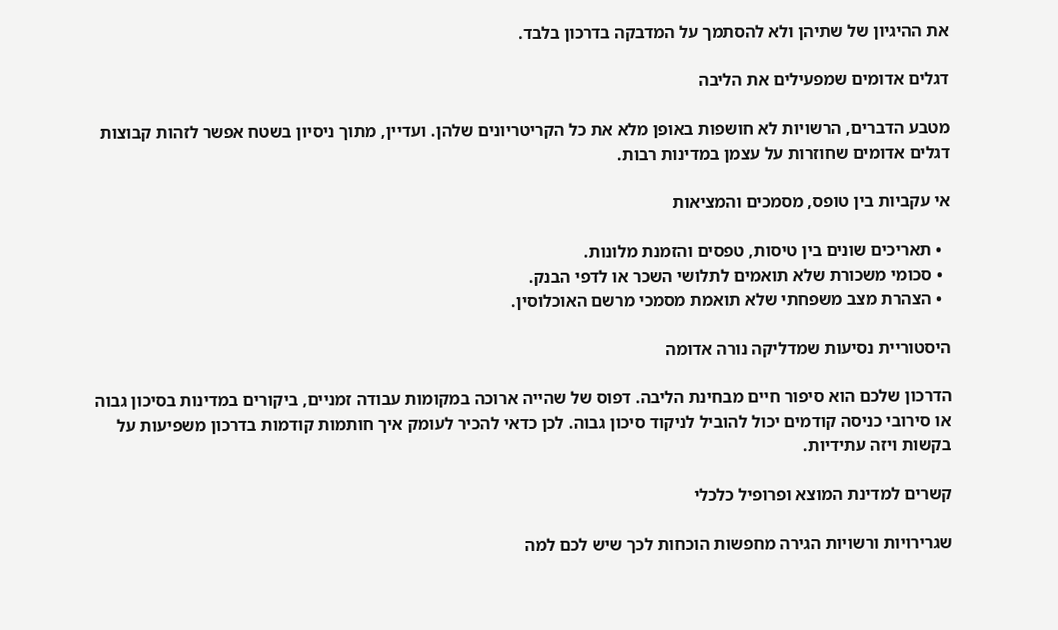את ההיגיון של שתיהן ולא להסתמך על המדבקה בדרכון בלבד.

דגלים אדומים שמפעילים את הליבה

מטבע הדברים, הרשויות לא חושפות באופן מלא את כל הקריטריונים שלהן. ועדיין, מתוך ניסיון בשטח אפשר לזהות קבוצות דגלים אדומים שחוזרות על עצמן במדינות רבות.

אי עקביות בין טופס, מסמכים והמציאות

  • תאריכים שונים בין טיסות, טפסים והזמנת מלונות.
  • סכומי משכורת שלא תואמים לתלושי השכר או לדפי הבנק.
  • הצהרת מצב משפחתי שלא תואמת מסמכי מרשם האוכלוסין.

היסטוריית נסיעות שמדליקה נורה אדומה

הדרכון שלכם הוא סיפור חיים מבחינת הליבה. דפוס של שהייה ארוכה במקומות עבודה זמניים, ביקורים במדינות בסיכון גבוה או סירובי כניסה קודמים יכול להוביל לניקוד סיכון גבוה. לכן כדאי להכיר לעומק איך חותמות קודמות בדרכון משפיעות על בקשות ויזה עתידיות.

קשרים למדינת המוצא ופרופיל כלכלי

שגרירויות ורשויות הגירה מחפשות הוכחות לכך שיש לכם למה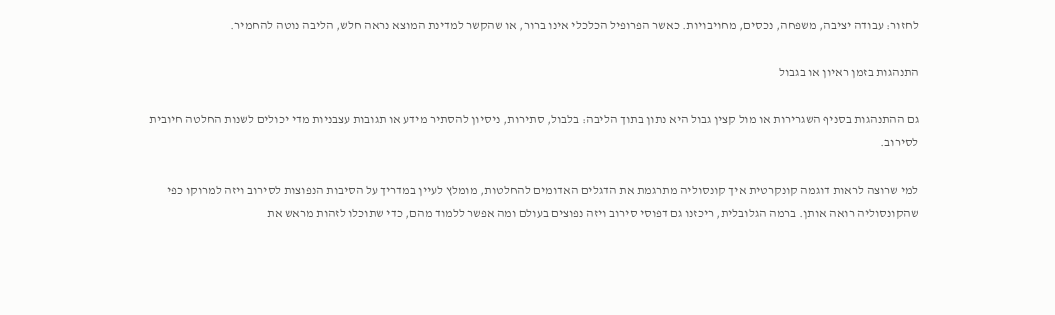לחזור: עבודה יציבה, משפחה, נכסים, מחויבויות. כאשר הפרופיל הכלכלי אינו ברור, או שהקשר למדינת המוצא נראה חלש, הליבה נוטה להחמיר.

התנהגות בזמן ראיון או בגבול

גם ההתנהגות בסניף השגרירות או מול קצין גבול היא נתון בתוך הליבה: בלבול, סתירות, ניסיון להסתיר מידע או תגובות עצבניות מדי יכולים לשנות החלטה חיובית לסירוב.

למי שרוצה לראות דוגמה קונקרטית איך קונסוליה מתרגמת את הדגלים האדומים להחלטות, מומלץ לעיין במדריך על הסיבות הנפוצות לסירוב ויזה למרוקו כפי שהקונסוליה רואה אותן. ברמה הגלובלית, ריכזנו גם דפוסי סירוב ויזה נפוצים בעולם ומה אפשר ללמוד מהם, כדי שתוכלו לזהות מראש את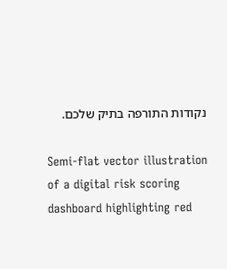נקודות התורפה בתיק שלכם.

Semi-flat vector illustration of a digital risk scoring dashboard highlighting red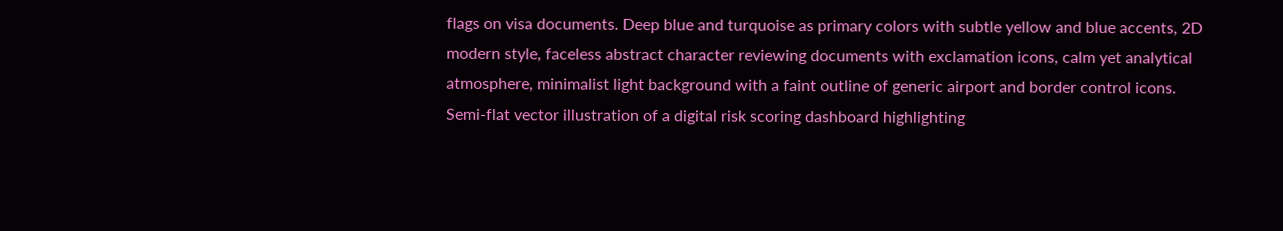flags on visa documents. Deep blue and turquoise as primary colors with subtle yellow and blue accents, 2D modern style, faceless abstract character reviewing documents with exclamation icons, calm yet analytical atmosphere, minimalist light background with a faint outline of generic airport and border control icons.
Semi-flat vector illustration of a digital risk scoring dashboard highlighting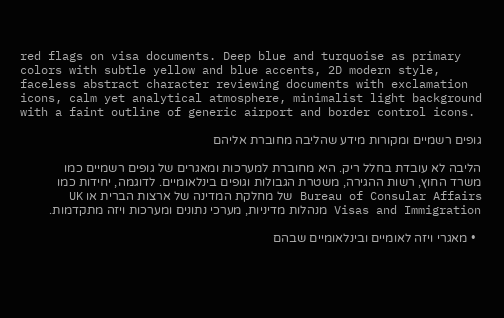red flags on visa documents. Deep blue and turquoise as primary colors with subtle yellow and blue accents, 2D modern style, faceless abstract character reviewing documents with exclamation icons, calm yet analytical atmosphere, minimalist light background with a faint outline of generic airport and border control icons.

גופים רשמיים ומקורות מידע שהליבה מחוברת אליהם

הליבה לא עובדת בחלל ריק. היא מחוברת למערכות ומאגרים של גופים רשמיים כמו משרד החוץ, רשות ההגירה, משטרת הגבולות וגופים בינלאומיים. לדוגמה, יחידות כמו Bureau of Consular Affairs של מחלקת המדינה של ארצות הברית או UK Visas and Immigration מנהלות מדיניות, מערכי נתונים ומערכות ויזה מתקדמות.

  • מאגרי ויזה לאומיים ובינלאומיים שבהם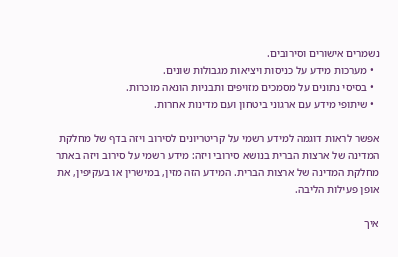נשמרים אישורים וסירובים.
  • מערכות מידע על כניסות ויציאות מגבולות שונים.
  • בסיסי נתונים על מסמכים מזויפים ותבניות הונאה מוכרות.
  • שיתופי מידע עם ארגוני ביטחון ועם מדינות אחרות.

אפשר לראות דוגמה למידע רשמי על קריטריונים לסירוב ויזה בדף של מחלקת המדינה של ארצות הברית בנושא סירובי ויזה: מידע רשמי על סירוב ויזה באתר מחלקת המדינה של ארצות הברית. המידע הזה מזין, במישרין או בעקיפין, את אופן פעילות הליבה.

איך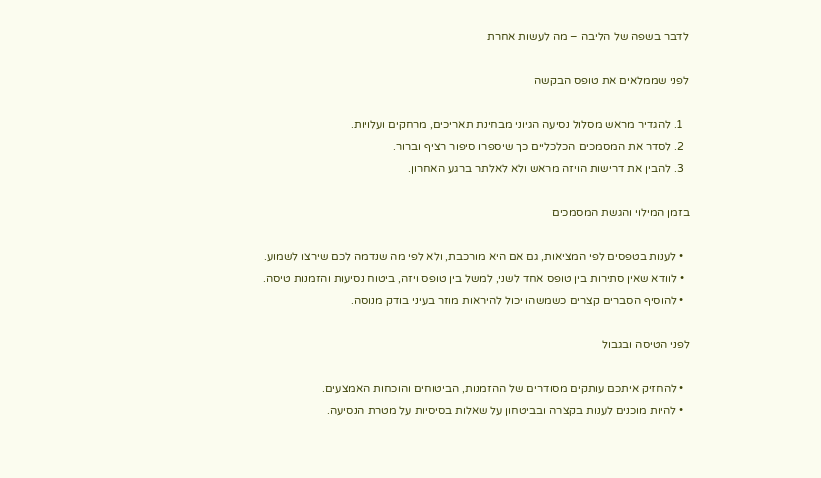לדבר בשפה של הליבה – מה לעשות אחרת

לפני שממלאים את טופס הבקשה

  1. להגדיר מראש מסלול נסיעה הגיוני מבחינת תאריכים, מרחקים ועלויות.
  2. לסדר את המסמכים הכלכליים כך שיספרו סיפור רציף וברור.
  3. להבין את דרישות הויזה מראש ולא לאלתר ברגע האחרון.

בזמן המילוי והגשת המסמכים

  • לענות בטפסים לפי המציאות, גם אם היא מורכבת, ולא לפי מה שנדמה לכם שירצו לשמוע.
  • לוודא שאין סתירות בין טופס אחד לשני, למשל בין טופס ויזה, ביטוח נסיעות והזמנות טיסה.
  • להוסיף הסברים קצרים כשמשהו יכול להיראות מוזר בעיני בודק מנוסה.

לפני הטיסה ובגבול

  • להחזיק איתכם עותקים מסודרים של ההזמנות, הביטוחים והוכחות האמצעים.
  • להיות מוכנים לענות בקצרה ובביטחון על שאלות בסיסיות על מטרת הנסיעה.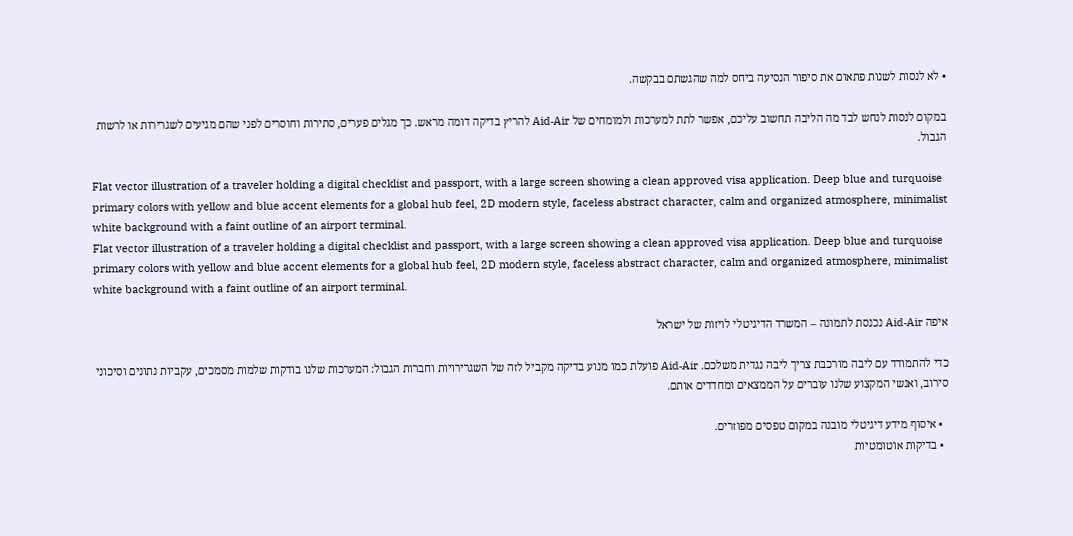• לא לנסות לשנות פתאום את סיפור הנסיעה ביחס למה שהגשתם בבקשה.

במקום לנסות לנחש לבד מה הליבה תחשוב עליכם, אפשר לתת למערכות ולמומחים של Aid‑Air להריץ בדיקה דומה מראש. כך מגלים פערים, סתירות וחוסרים לפני שהם מגיעים לשגרירות או לרשות הגבול.

Flat vector illustration of a traveler holding a digital checklist and passport, with a large screen showing a clean approved visa application. Deep blue and turquoise primary colors with yellow and blue accent elements for a global hub feel, 2D modern style, faceless abstract character, calm and organized atmosphere, minimalist white background with a faint outline of an airport terminal.
Flat vector illustration of a traveler holding a digital checklist and passport, with a large screen showing a clean approved visa application. Deep blue and turquoise primary colors with yellow and blue accent elements for a global hub feel, 2D modern style, faceless abstract character, calm and organized atmosphere, minimalist white background with a faint outline of an airport terminal.

איפה Aid‑Air נכנסת לתמונה – המשרד הדיגיטלי לויזות של ישראל

כדי להתמודד עם ליבה מורכבת צריך ליבה נגדית משלכם. Aid‑Air פועלת כמו מנוע בדיקה מקביל לזה של השגרירויות וחברות הגבול: המערכות שלנו בודקות שלמות מסמכים, עקביות נתונים וסיכוני סירוב, ואנשי המקצוע שלנו עוברים על הממצאים ומחדדים אותם.

  • איסוף מידע דיגיטלי מובנה במקום טפסים מפוזרים.
  • בדיקות אוטומטיות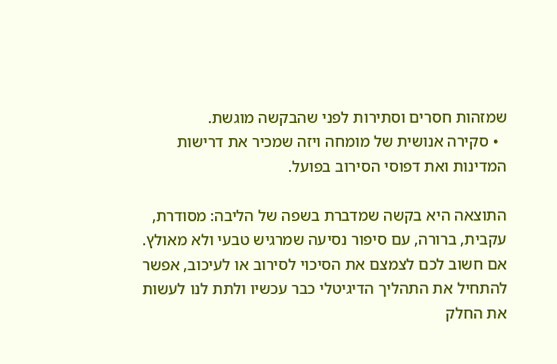שמזהות חסרים וסתירות לפני שהבקשה מוגשת.
  • סקירה אנושית של מומחה ויזה שמכיר את דרישות המדינות ואת דפוסי הסירוב בפועל.

התוצאה היא בקשה שמדברת בשפה של הליבה: מסודרת, עקבית, ברורה, עם סיפור נסיעה שמרגיש טבעי ולא מאולץ. אם חשוב לכם לצמצם את הסיכוי לסירוב או לעיכוב, אפשר להתחיל את התהליך הדיגיטלי כבר עכשיו ולתת לנו לעשות את החלק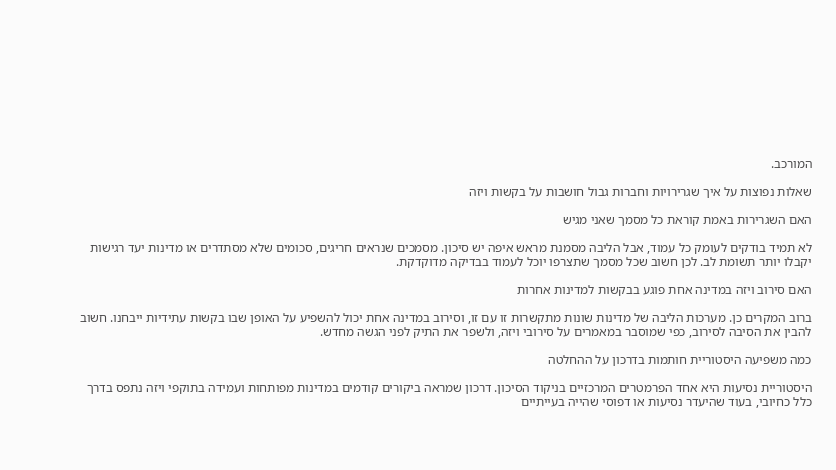המורכב.

שאלות נפוצות על איך שגרירויות וחברות גבול חושבות על בקשות ויזה

האם השגרירות באמת קוראת כל מסמך שאני מגיש

לא תמיד בודקים לעומק כל עמוד, אבל הליבה מסמנת מראש איפה יש סיכון. מסמכים שנראים חריגים, סכומים שלא מסתדרים או מדינות יעד רגישות יקבלו יותר תשומת לב. לכן חשוב שכל מסמך שתצרפו יוכל לעמוד בבדיקה מדוקדקת.

האם סירוב ויזה במדינה אחת פוגע בבקשות למדינות אחרות

ברוב המקרים כן. מערכות הליבה של מדינות שונות מתקשרות זו עם זו, וסירוב במדינה אחת יכול להשפיע על האופן שבו בקשות עתידיות ייבחנו. חשוב להבין את הסיבה לסירוב, כפי שמוסבר במאמרים על סירובי ויזה, ולשפר את התיק לפני הגשה מחדש.

כמה משפיעה היסטוריית חותמות בדרכון על ההחלטה

היסטוריית נסיעות היא אחד הפרמטרים המרכזיים בניקוד הסיכון. דרכון שמראה ביקורים קודמים במדינות מפותחות ועמידה בתוקפי ויזה נתפס בדרך כלל כחיובי, בעוד שהיעדר נסיעות או דפוסי שהייה בעייתיים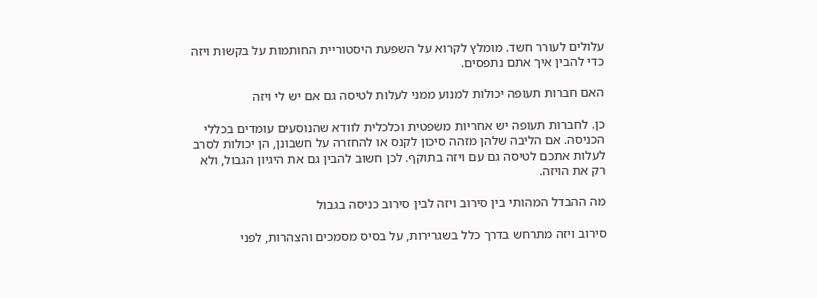עלולים לעורר חשד. מומלץ לקרוא על השפעת היסטוריית החותמות על בקשות ויזה כדי להבין איך אתם נתפסים.

האם חברות תעופה יכולות למנוע ממני לעלות לטיסה גם אם יש לי ויזה

כן. לחברות תעופה יש אחריות משפטית וכלכלית לוודא שהנוסעים עומדים בכללי הכניסה. אם הליבה שלהן מזהה סיכון לקנס או להחזרה על חשבונן, הן יכולות לסרב לעלות אתכם לטיסה גם עם ויזה בתוקף. לכן חשוב להבין גם את היגיון הגבול, ולא רק את הויזה.

מה ההבדל המהותי בין סירוב ויזה לבין סירוב כניסה בגבול

סירוב ויזה מתרחש בדרך כלל בשגרירות, על בסיס מסמכים והצהרות, לפני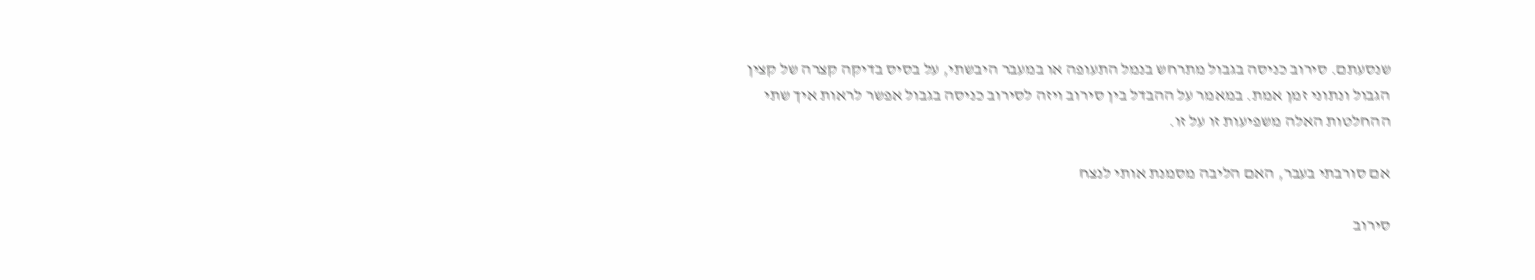שנסעתם. סירוב כניסה בגבול מתרחש בנמל התעופה או במעבר היבשתי, על בסיס בדיקה קצרה של קצין הגבול ונתוני זמן אמת. במאמר על ההבדל בין סירוב ויזה לסירוב כניסה בגבול אפשר לראות איך שתי ההחלטות האלה משפיעות זו על זו.

אם סורבתי בעבר, האם הליבה מסמנת אותי לנצח

סירוב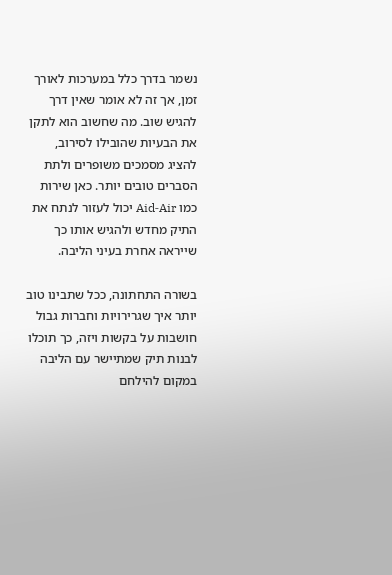נשמר בדרך כלל במערכות לאורך זמן, אך זה לא אומר שאין דרך להגיש שוב. מה שחשוב הוא לתקן את הבעיות שהובילו לסירוב, להציג מסמכים משופרים ולתת הסברים טובים יותר. כאן שירות כמו Aid‑Air יכול לעזור לנתח את התיק מחדש ולהגיש אותו כך שייראה אחרת בעיני הליבה.

בשורה התחתונה, ככל שתבינו טוב יותר איך שגרירויות וחברות גבול חושבות על בקשות ויזה, כך תוכלו לבנות תיק שמתיישר עם הליבה במקום להילחם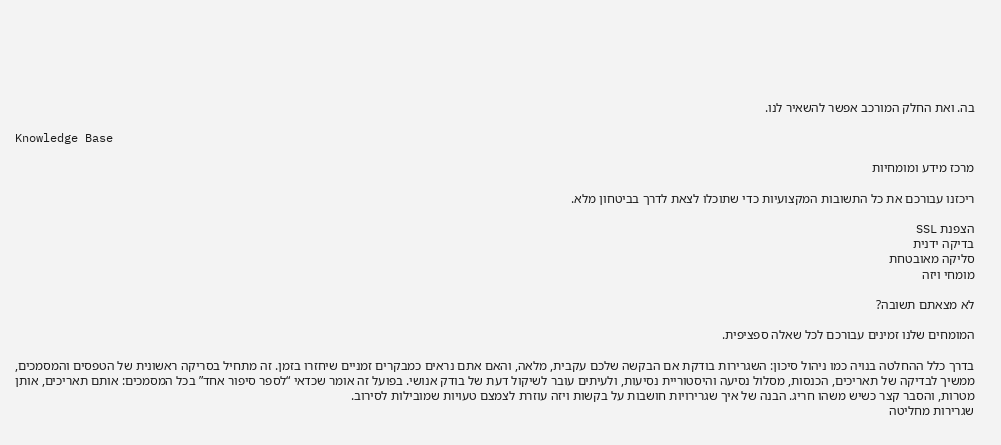בה. ואת החלק המורכב אפשר להשאיר לנו.

Knowledge Base

מרכז מידע ומומחיות

ריכזנו עבורכם את כל התשובות המקצועיות כדי שתוכלו לצאת לדרך בביטחון מלא.

הצפנת SSL
בדיקה ידנית
סליקה מאובטחת
מומחי ויזה

לא מצאתם תשובה?

המומחים שלנו זמינים עבורכם לכל שאלה ספציפית.

בדרך כלל ההחלטה בנויה כמו ניהול סיכון: השגרירות בודקת אם הבקשה שלכם עקבית, מלאה, והאם אתם נראים כמבקרים זמניים שיחזרו בזמן. זה מתחיל בסריקה ראשונית של הטפסים והמסמכים, ממשיך לבדיקה של תאריכים, הכנסות, מסלול נסיעה והיסטוריית נסיעות, ולעיתים עובר לשיקול דעת של בודק אנושי. בפועל זה אומר שכדאי “לספר סיפור אחד” בכל המסמכים: אותם תאריכים, אותן מטרות, והסבר קצר כשיש משהו חריג. הבנה של איך שגרירויות חושבות על בקשות ויזה עוזרת לצמצם טעויות שמובילות לסירוב.
שגרירות מחליטה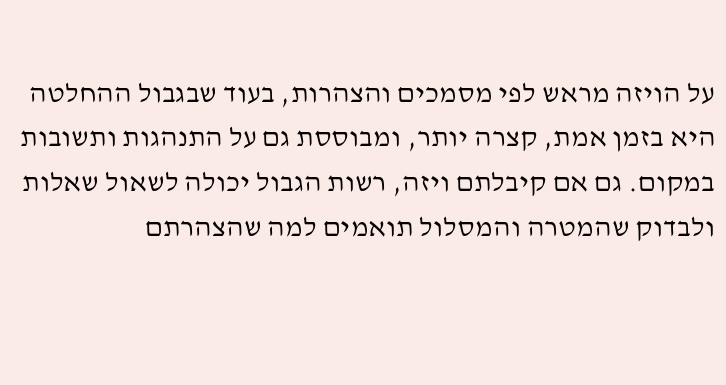על הויזה מראש לפי מסמכים והצהרות, בעוד שבגבול ההחלטה היא בזמן אמת, קצרה יותר, ומבוססת גם על התנהגות ותשובות במקום. גם אם קיבלתם ויזה, רשות הגבול יכולה לשאול שאלות ולבדוק שהמטרה והמסלול תואמים למה שהצהרתם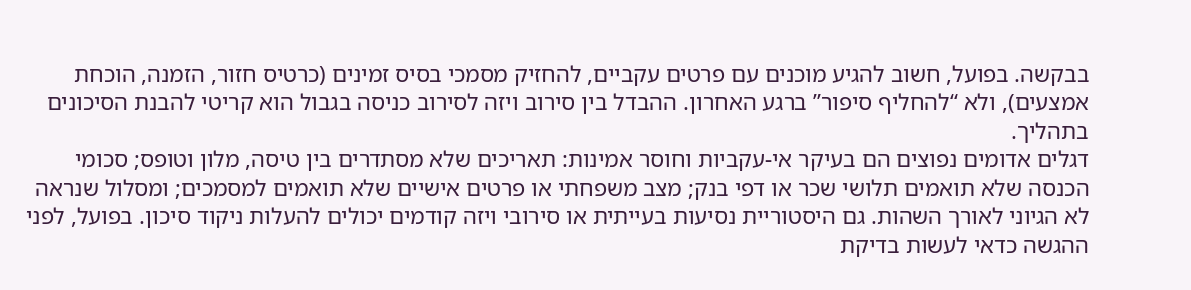בבקשה. בפועל, חשוב להגיע מוכנים עם פרטים עקביים, להחזיק מסמכי בסיס זמינים (כרטיס חזור, הזמנה, הוכחת אמצעים), ולא “להחליף סיפור” ברגע האחרון. ההבדל בין סירוב ויזה לסירוב כניסה בגבול הוא קריטי להבנת הסיכונים בתהליך.
דגלים אדומים נפוצים הם בעיקר אי-עקביות וחוסר אמינות: תאריכים שלא מסתדרים בין טיסה, מלון וטופס; סכומי הכנסה שלא תואמים תלושי שכר או דפי בנק; מצב משפחתי או פרטים אישיים שלא תואמים למסמכים; ומסלול שנראה לא הגיוני לאורך השהות. גם היסטוריית נסיעות בעייתית או סירובי ויזה קודמים יכולים להעלות ניקוד סיכון. בפועל, לפני ההגשה כדאי לעשות בדיקת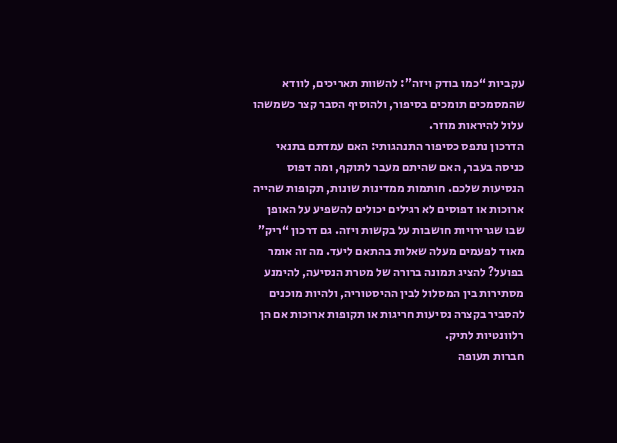עקביות “כמו בודק ויזה”: להשוות תאריכים, לוודא שהמסמכים תומכים בסיפור, ולהוסיף הסבר קצר כשמשהו עלול להיראות מוזר.
הדרכון נתפס כסיפור התנהגותי: האם עמדתם בתנאי כניסה בעבר, האם שהיתם מעבר לתוקף, ומה דפוס הנסיעות שלכם. חותמות ממדינות שונות, תקופות שהייה ארוכות או דפוסים לא רגילים יכולים להשפיע על האופן שבו שגרירויות חושבות על בקשות ויזה. גם דרכון “ריק” מאוד לפעמים מעלה שאלות בהתאם ליעד. מה זה אומר בפועל? להציג תמונה ברורה של מטרת הנסיעה, להימנע מסתירות בין המסלול לבין ההיסטוריה, ולהיות מוכנים להסביר בקצרה נסיעות חריגות או תקופות ארוכות אם הן רלוונטיות לתיק.
חברות תעופה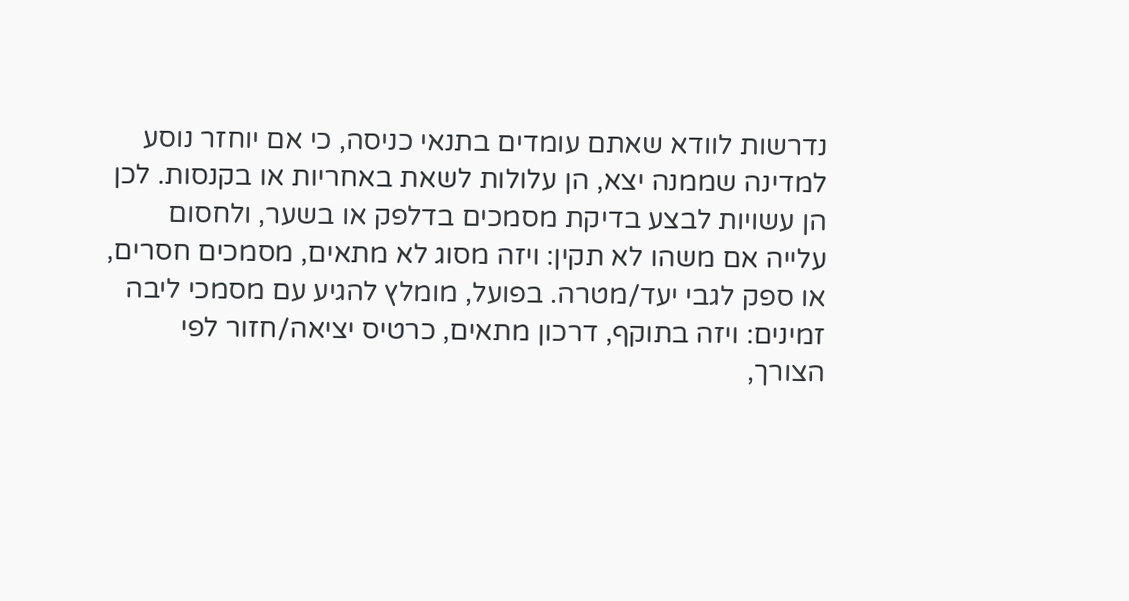נדרשות לוודא שאתם עומדים בתנאי כניסה, כי אם יוחזר נוסע למדינה שממנה יצא, הן עלולות לשאת באחריות או בקנסות. לכן הן עשויות לבצע בדיקת מסמכים בדלפק או בשער, ולחסום עלייה אם משהו לא תקין: ויזה מסוג לא מתאים, מסמכים חסרים, או ספק לגבי יעד/מטרה. בפועל, מומלץ להגיע עם מסמכי ליבה זמינים: ויזה בתוקף, דרכון מתאים, כרטיס יציאה/חזור לפי הצורך,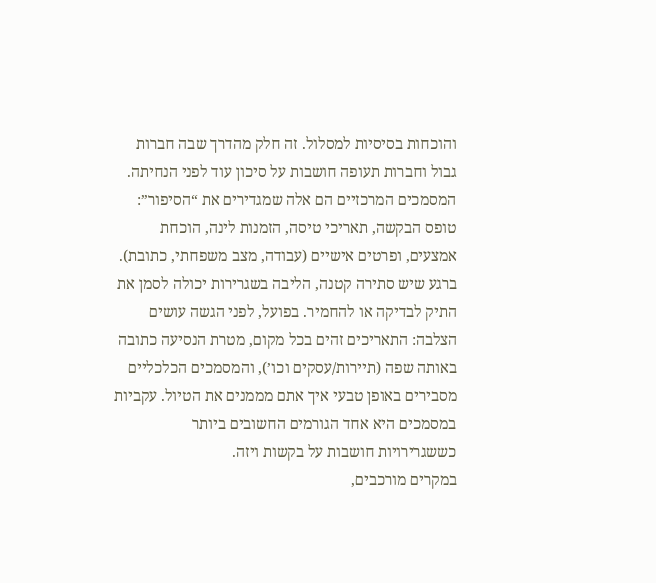והוכחות בסיסיות למסלול. זה חלק מהדרך שבה חברות גבול וחברות תעופה חושבות על סיכון עוד לפני הנחיתה.
המסמכים המרכזיים הם אלה שמגדירים את “הסיפור”: טופס הבקשה, תאריכי טיסה, הזמנות לינה, הוכחת אמצעים, ופרטים אישיים (עבודה, מצב משפחתי, כתובת). ברגע שיש סתירה קטנה, הליבה בשגרירות יכולה לסמן את התיק לבדיקה או להחמיר. בפועל, לפני הגשה עושים הצלבה: התאריכים זהים בכל מקום, מטרת הנסיעה כתובה באותה שפה (תיירות/עסקים וכו’), והמסמכים הכלכליים מסבירים באופן טבעי איך אתם מממנים את הטיול. עקביות במסמכים היא אחד הגורמים החשובים ביותר כששגרירויות חושבות על בקשות ויזה.
במקרים מורכבים,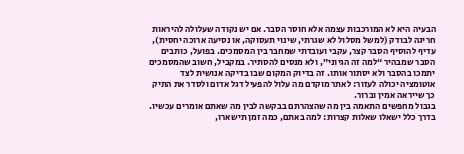הבעיה היא לא המורכבות עצמה אלא חוסר הסבר. אם יש נקודה שעלולה להיראות חריגה לבודק (למשל מסלול לא שגרתי, שינוי תעסוקה, או נסיעה ארוכה יחסית), עדיף להוסיף הסבר קצר, עקבי ועובדתי שמחבר בין המסמכים. בפועל, כותבים הסבר שמבהיר “למה זה הגיוני”, ולא מנסים להסתיר. במקביל, חשוב שהמסמכים יתמכו בהסבר ולא יסתור אותו. זה בדיוק המקום שבו בדיקה אנושית לצד אוטומציה יכולה לעזור: לאתר מוקדם מה עלול להפעיל דגל אדום ולסדר את התיק כך שייראה אמין וברור.
בגבול מחפשים התאמה בין מה שהצהרתם בבקשה לבין מה שאתם אומרים עכשיו. בדרך כלל ישאלו שאלות קצרות: למה באתם, כמה זמן תישארו,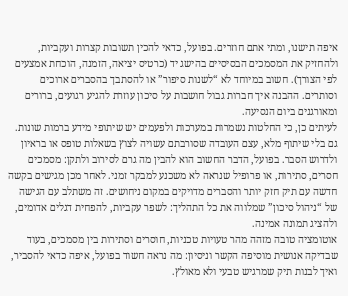איפה תישנו, ומתי אתם חוזרים. בפועל, כדאי להכין תשובות קצרות ועקביות, ולהחזיק את המסמכים הבסיסיים בהישג יד (כרטיס יציאה, הזמנה, הוכחת אמצעים לפי הצורך). חשוב במיוחד לא “לשנות סיפור” או להסתבך בהסברים ארוכים וסותרים. ההבנה איך חברות גבול חושבות על סיכון עוזרת להגיע רגועים, ברורים ומאורגנים ביום הנסיעה.
לעיתים כן, כי החלטות נשמרות במערכות ולפעמים יש שיתופי מידע ברמות שונות. גם בלי שיתוף מלא, עצם העובדה שסורבתם עשויה לצוץ בשאלות טופס או בראיון ולדרוש הסבר. בפועל, הדבר החשוב הוא להבין מה גרם לסירוב ולתקן: מסמכים חסרים, סתירות, או פרופיל שנראה לא משכנע למבקר זמני. לאחר מכן מגישים בקשה חדשה עם תיק חזק יותר והסברים מדויקים במקום ניחושים. זה משתלב עם הגישה של “ניהול סיכון” שמלווה את כל התהליך: לשפר עקביות, להפחית דגלים אדומים, ולהציג תמונה אמינה.
אוטומציה טובה מזהה מהר טעויות טכניות, חוסרים וסתירות בין מסמכים, בעוד שבדיקה אנושית מוסיפה הקשר וניסיון: מה נראה חשוד בפועל, איפה כדאי להסביר, ואיך לבנות תיק שמרגיש טבעי ולא מאולץ.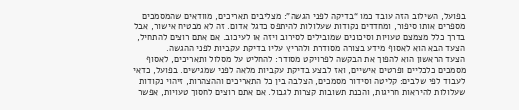בפועל, השילוב הזה עובד כמו “בדיקה לפני הגשה”: מצליבים תאריכים, מוודאים שהמסמכים מספרים אותו סיפור, ומחדדים נקודות שעלולות להיתפס כדגל אדום. זה לא מבטיח אישור, אבל בדרך כלל מצמצם טעויות וסיכונים שמובילים לסירוב ויזה או לעיכוב. אם אתם רוצים להתחיל, הצעד הבא הוא לאסוף מידע בצורה מסודרת ולהריץ עליו בדיקת עקביות לפני ההגשה.
הצעד הראשון הוא להפוך את הבקשה לפרויקט מסודר: להחליט על מסלול ותאריכים, לאסוף מסמכים כלכליים ופרטים אישיים, ואז לבצע בדיקת עקביות מלאה לפני שמגישים. בפועל, כדאי לעבוד לפי שלבים: קליטה וסידור מסמכים, הצלבה בין כל התאריכים וההצהרות, זיהוי נקודות שעלולות להיראות חריגות, והכנת תשובות קצרות לגבול. אם אתם רוצים לחסוך טעויות, אפשר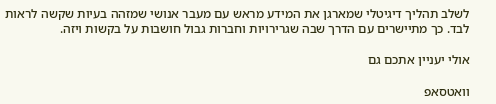לשלב תהליך דיגיטלי שמארגן את המידע מראש עם מעבר אנושי שמזהה בעיות שקשה לראות לבד. כך מתיישרים עם הדרך שבה שגרירויות וחברות גבול חושבות על בקשות ויזה.

אולי יעניין אתכם גם

וואטסאפ